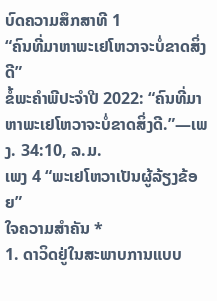ບົດຄວາມສຶກສາທີ 1
“ຄົນທີ່ມາຫາພະເຢໂຫວາຈະບໍ່ຂາດສິ່ງດີ”
ຂໍ້ພະຄຳພີປະຈຳປີ 2022: “ຄົນທີ່ມາຫາພະເຢໂຫວາຈະບໍ່ຂາດສິ່ງດີ.”—ເພງ. 34:10, ລ.ມ.
ເພງ 4 “ພະເຢໂຫວາເປັນຜູ້ລ້ຽງຂ້ອຍ”
ໃຈຄວາມສຳຄັນ *
1. ດາວິດຢູ່ໃນສະພາບການແບບ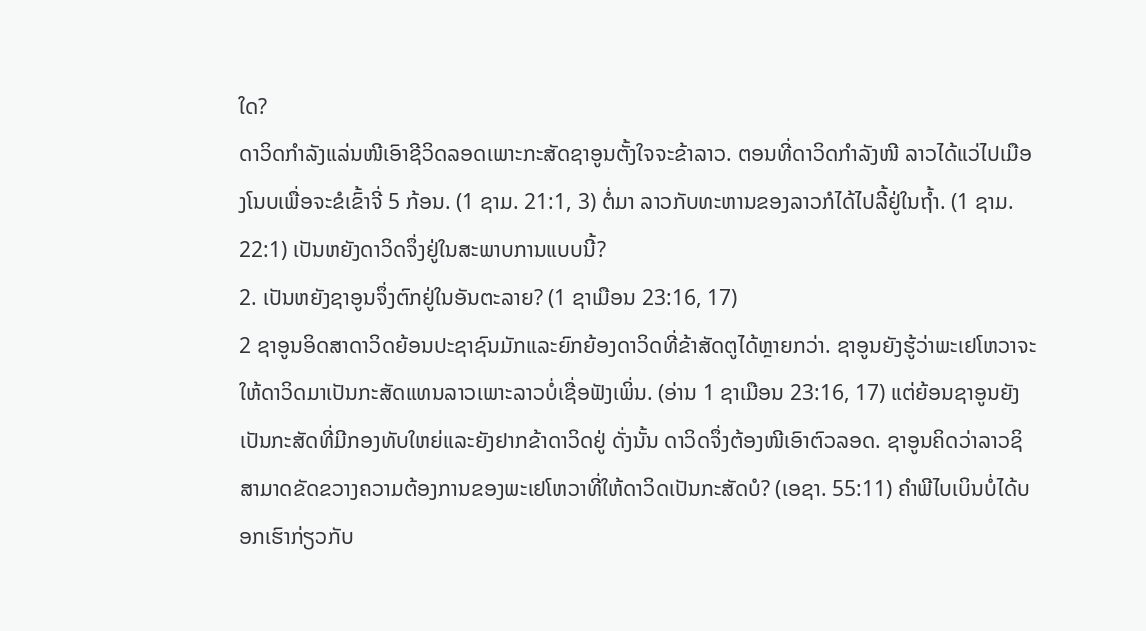ໃດ?
ດາວິດກຳລັງແລ່ນໜີເອົາຊີວິດລອດເພາະກະສັດຊາອູນຕັ້ງໃຈຈະຂ້າລາວ. ຕອນທີ່ດາວິດກຳລັງໜີ ລາວໄດ້ແວ່ໄປເມືອງໂນບເພື່ອຈະຂໍເຂົ້າຈີ່ 5 ກ້ອນ. (1 ຊາມ. 21:1, 3) ຕໍ່ມາ ລາວກັບທະຫານຂອງລາວກໍໄດ້ໄປລີ້ຢູ່ໃນຖ້ຳ. (1 ຊາມ. 22:1) ເປັນຫຍັງດາວິດຈຶ່ງຢູ່ໃນສະພາບການແບບນີ້?
2. ເປັນຫຍັງຊາອູນຈຶ່ງຕົກຢູ່ໃນອັນຕະລາຍ? (1 ຊາເມືອນ 23:16, 17)
2 ຊາອູນອິດສາດາວິດຍ້ອນປະຊາຊົນມັກແລະຍົກຍ້ອງດາວິດທີ່ຂ້າສັດຕູໄດ້ຫຼາຍກວ່າ. ຊາອູນຍັງຮູ້ວ່າພະເຢໂຫວາຈະໃຫ້ດາວິດມາເປັນກະສັດແທນລາວເພາະລາວບໍ່ເຊື່ອຟັງເພິ່ນ. (ອ່ານ 1 ຊາເມືອນ 23:16, 17) ແຕ່ຍ້ອນຊາອູນຍັງເປັນກະສັດທີ່ມີກອງທັບໃຫຍ່ແລະຍັງຢາກຂ້າດາວິດຢູ່ ດັ່ງນັ້ນ ດາວິດຈຶ່ງຕ້ອງໜີເອົາຕົວລອດ. ຊາອູນຄິດວ່າລາວຊິສາມາດຂັດຂວາງຄວາມຕ້ອງການຂອງພະເຢໂຫວາທີ່ໃຫ້ດາວິດເປັນກະສັດບໍ? (ເອຊາ. 55:11) ຄຳພີໄບເບິນບໍ່ໄດ້ບອກເຮົາກ່ຽວກັບ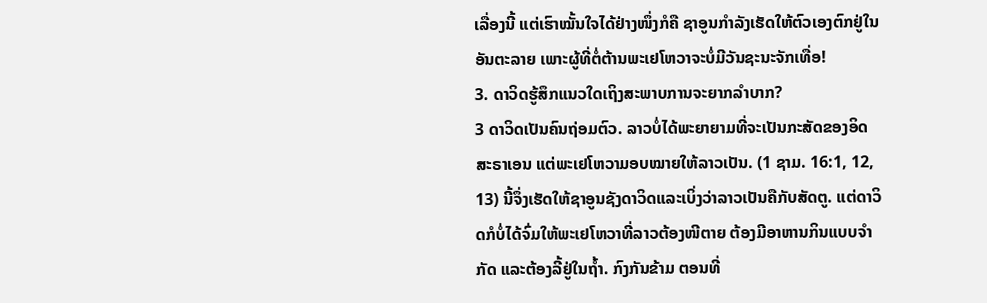ເລື່ອງນີ້ ແຕ່ເຮົາໝັ້ນໃຈໄດ້ຢ່າງໜຶ່ງກໍຄື ຊາອູນກຳລັງເຮັດໃຫ້ຕົວເອງຕົກຢູ່ໃນອັນຕະລາຍ ເພາະຜູ້ທີ່ຕໍ່ຕ້ານພະເຢໂຫວາຈະບໍ່ມີວັນຊະນະຈັກເທື່ອ!
3. ດາວິດຮູ້ສຶກແນວໃດເຖິງສະພາບການຈະຍາກລຳບາກ?
3 ດາວິດເປັນຄົນຖ່ອມຕົວ. ລາວບໍ່ໄດ້ພະຍາຍາມທີ່ຈະເປັນກະສັດຂອງອິດສະຣາເອນ ແຕ່ພະເຢໂຫວາມອບໝາຍໃຫ້ລາວເປັນ. (1 ຊາມ. 16:1, 12, 13) ນີ້ຈຶ່ງເຮັດໃຫ້ຊາອູນຊັງດາວິດແລະເບິ່ງວ່າລາວເປັນຄືກັບສັດຕູ. ແຕ່ດາວິດກໍບໍ່ໄດ້ຈົ່ມໃຫ້ພະເຢໂຫວາທີ່ລາວຕ້ອງໜີຕາຍ ຕ້ອງມີອາຫານກິນແບບຈຳກັດ ແລະຕ້ອງລີ້ຢູ່ໃນຖ້ຳ. ກົງກັນຂ້າມ ຕອນທີ່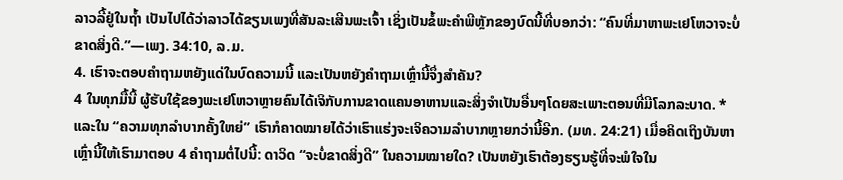ລາວລີ້ຢູ່ໃນຖ້ຳ ເປັນໄປໄດ້ວ່າລາວໄດ້ຂຽນເພງທີ່ສັນລະເສີນພະເຈົ້າ ເຊິ່ງເປັນຂໍ້ພະຄຳພີຫຼັກຂອງບົດນີ້ທີ່ບອກວ່າ: “ຄົນທີ່ມາຫາພະເຢໂຫວາຈະບໍ່ຂາດສິ່ງດີ.”—ເພງ. 34:10, ລ.ມ.
4. ເຮົາຈະຕອບຄຳຖາມຫຍັງແດ່ໃນບົດຄວາມນີ້ ແລະເປັນຫຍັງຄຳຖາມເຫຼົ່ານີ້ຈຶ່ງສຳຄັນ?
4 ໃນທຸກມື້ນີ້ ຜູ້ຮັບໃຊ້ຂອງພະເຢໂຫວາຫຼາຍຄົນໄດ້ເຈິກັບການຂາດແຄນອາຫານແລະສິ່ງຈຳເປັນອື່ນໆໂດຍສະເພາະຕອນທີ່ມີໂລກລະບາດ. * ແລະໃນ “ຄວາມທຸກລຳບາກຄັ້ງໃຫຍ່” ເຮົາກໍຄາດໝາຍໄດ້ວ່າເຮົາແຮ່ງຈະເຈິຄວາມລຳບາກຫຼາຍກວ່ານີ້ອີກ. (ມທ. 24:21) ເມື່ອຄິດເຖິງບັນຫາເຫຼົ່ານີ້ໃຫ້ເຮົາມາຕອບ 4 ຄຳຖາມຕໍ່ໄປນີ້: ດາວິດ “ຈະບໍ່ຂາດສິ່ງດີ” ໃນຄວາມໝາຍໃດ? ເປັນຫຍັງເຮົາຕ້ອງຮຽນຮູ້ທີ່ຈະພໍໃຈໃນ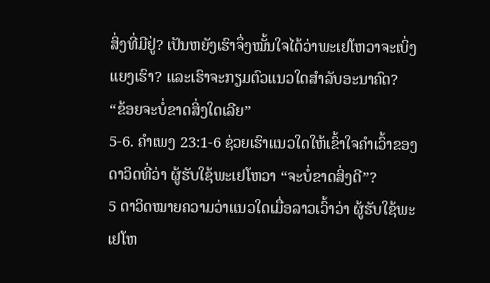ສິ່ງທີ່ມີຢູ່? ເປັນຫຍັງເຮົາຈຶ່ງໝັ້ນໃຈໄດ້ວ່າພະເຢໂຫວາຈະເບິ່ງແຍງເຮົາ? ແລະເຮົາຈະກຽມຕົວແນວໃດສຳລັບອະນາຄົດ?
“ຂ້ອຍຈະບໍ່ຂາດສິ່ງໃດເລີຍ”
5-6. ຄຳເພງ 23:1-6 ຊ່ວຍເຮົາແນວໃດໃຫ້ເຂົ້າໃຈຄຳເວົ້າຂອງດາວິດທີ່ວ່າ ຜູ້ຮັບໃຊ້ພະເຢໂຫວາ “ຈະບໍ່ຂາດສິ່ງດີ”?
5 ດາວິດໝາຍຄວາມວ່າແນວໃດເມື່ອລາວເວົ້າວ່າ ຜູ້ຮັບໃຊ້ພະເຢໂຫ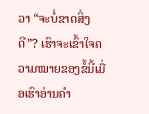ວາ “ຈະບໍ່ຂາດສິ່ງດີ”? ເຮົາຈະເຂົ້າໃຈຄວາມໝາຍຂອງຂໍ້ນີ້ເມື່ອເຮົາອ່ານຄຳ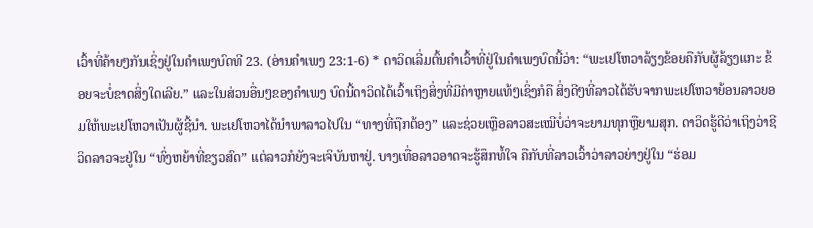ເວົ້າທີ່ຄ້າຍໆກັນເຊິ່ງຢູ່ໃນຄຳເພງບົດທີ 23. (ອ່ານຄຳເພງ 23:1-6) * ດາວິດເລີ່ມຕົ້ນຄຳເວົ້າທີ່ຢູ່ໃນຄຳເພງບົດນີ້ວ່າ: “ພະເຢໂຫວາລ້ຽງຂ້ອຍຄືກັບຜູ້ລ້ຽງແກະ ຂ້ອຍຈະບໍ່ຂາດສິ່ງໃດເລີຍ.” ແລະໃນສ່ວນອື່ນໆຂອງຄຳເພງ ບົດນີ້ດາວິດໄດ້ເວົ້າເຖິງສິ່ງທີ່ມີຄ່າຫຼາຍແທ້ໆເຊິ່ງກໍຄື ສິ່ງດີໆທີ່ລາວໄດ້ຮັບຈາກພະເຢໂຫວາຍ້ອນລາວຍອມໃຫ້ພະເຢໂຫວາເປັນຜູ້ຊີ້ນຳ. ພະເຢໂຫວາໄດ້ນຳພາລາວໄປໃນ “ທາງທີ່ຖືກຕ້ອງ” ແລະຊ່ວຍເຫຼືອລາວສະເໝີບໍ່ວ່າຈະຍາມທຸກຫຼືຍາມສຸກ. ດາວິດຮູ້ດີວ່າເຖິງວ່າຊີວິດລາວຈະຢູ່ໃນ “ທົ່ງຫຍ້າທີ່ຂຽວສົດ” ແຕ່ລາວກໍຍັງຈະເຈິບັນຫາຢູ່. ບາງເທື່ອລາວອາດຈະຮູ້ສຶກທໍ້ໃຈ ຄືກັບທີ່ລາວເວົ້າວ່າລາວຍ່າງຢູ່ໃນ “ຮ່ອມ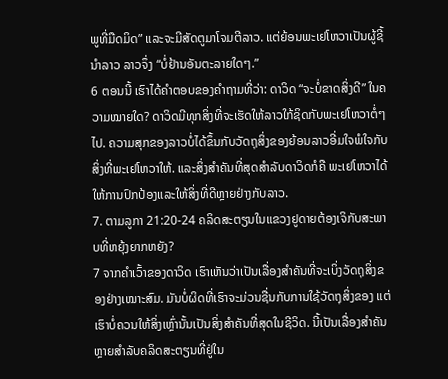ພູທີ່ມືດມິດ” ແລະຈະມີສັດຕູມາໂຈມຕີລາວ. ແຕ່ຍ້ອນພະເຢໂຫວາເປັນຜູ້ຊີ້ນຳລາວ ລາວຈຶ່ງ “ບໍ່ຢ້ານອັນຕະລາຍໃດໆ.”
6 ຕອນນີ້ ເຮົາໄດ້ຄຳຕອບຂອງຄຳຖາມທີ່ວ່າ: ດາວິດ “ຈະບໍ່ຂາດສິ່ງດີ” ໃນຄວາມໝາຍໃດ? ດາວິດມີທຸກສິ່ງທີ່ຈະເຮັດໃຫ້ລາວໃກ້ຊິດກັບພະເຢໂຫວາຕໍ່ໆໄປ. ຄວາມສຸກຂອງລາວບໍ່ໄດ້ຂຶ້ນກັບວັດຖຸສິ່ງຂອງຍ້ອນລາວອີ່ມໃຈພໍໃຈກັບສິ່ງທີ່ພະເຢໂຫວາໃຫ້. ແລະສິ່ງສຳຄັນທີ່ສຸດສຳລັບດາວິດກໍຄື ພະເຢໂຫວາໄດ້ໃຫ້ການປົກປ້ອງແລະໃຫ້ສິ່ງທີ່ດີຫຼາຍຢ່າງກັບລາວ.
7. ຕາມລູກາ 21:20-24 ຄລິດສະຕຽນໃນແຂວງຢູດາຍຕ້ອງເຈິກັບສະພາບທີ່ຫຍຸ້ງຍາກຫຍັງ?
7 ຈາກຄຳເວົ້າຂອງດາວິດ ເຮົາເຫັນວ່າເປັນເລື່ອງສຳຄັນທີ່ຈະເບິ່ງວັດຖຸສິ່ງຂອງຢ່າງເໝາະສົມ. ມັນບໍ່ຜິດທີ່ເຮົາຈະມ່ວນຊື່ນກັບການໃຊ້ວັດຖຸສິ່ງຂອງ ແຕ່ເຮົາບໍ່ຄວນໃຫ້ສິ່ງເຫຼົ່ານັ້ນເປັນສິ່ງສຳຄັນທີ່ສຸດໃນຊີວິດ. ນີ້ເປັນເລື່ອງສຳຄັນຫຼາຍສຳລັບຄລິດສະຕຽນທີ່ຢູ່ໃນ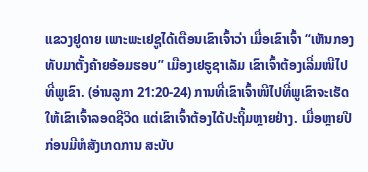ແຂວງຢູດາຍ ເພາະພະເຢຊູໄດ້ເຕືອນເຂົາເຈົ້າວ່າ ເມື່ອເຂົາເຈົ້າ “ເຫັນກອງທັບມາຕັ້ງຄ້າຍອ້ອມຮອບ” ເມືອງເຢຣູຊາເລັມ ເຂົາເຈົ້າຕ້ອງເລີ່ມໜີໄປທີ່ພູເຂົາ. (ອ່ານລູກາ 21:20-24) ການທີ່ເຂົາເຈົ້າໜີໄປທີ່ພູເຂົາຈະເຮັດໃຫ້ເຂົາເຈົ້າລອດຊີວິດ ແຕ່ເຂົາເຈົ້າຕ້ອງໄດ້ປະຖິ້ມຫຼາຍຢ່າງ. ເມື່ອຫຼາຍປີກ່ອນມີຫໍສັງເກດການ ສະບັບ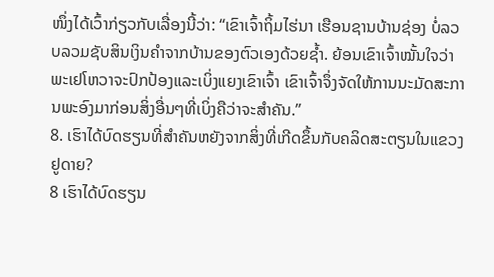ໜຶ່ງໄດ້ເວົ້າກ່ຽວກັບເລື່ອງນີ້ວ່າ: “ເຂົາເຈົ້າຖິ້ມໄຮ່ນາ ເຮືອນຊານບ້ານຊ່ອງ ບໍ່ລວບລວມຊັບສິນເງິນຄຳຈາກບ້ານຂອງຕົວເອງດ້ວຍຊ້ຳ. ຍ້ອນເຂົາເຈົ້າໝັ້ນໃຈວ່າພະເຢໂຫວາຈະປົກປ້ອງແລະເບິ່ງແຍງເຂົາເຈົ້າ ເຂົາເຈົ້າຈຶ່ງຈັດໃຫ້ການນະມັດສະການພະອົງມາກ່ອນສິ່ງອື່ນໆທີ່ເບິ່ງຄືວ່າຈະສຳຄັນ.”
8. ເຮົາໄດ້ບົດຮຽນທີ່ສຳຄັນຫຍັງຈາກສິ່ງທີ່ເກີດຂຶ້ນກັບຄລິດສະຕຽນໃນແຂວງຢູດາຍ?
8 ເຮົາໄດ້ບົດຮຽນ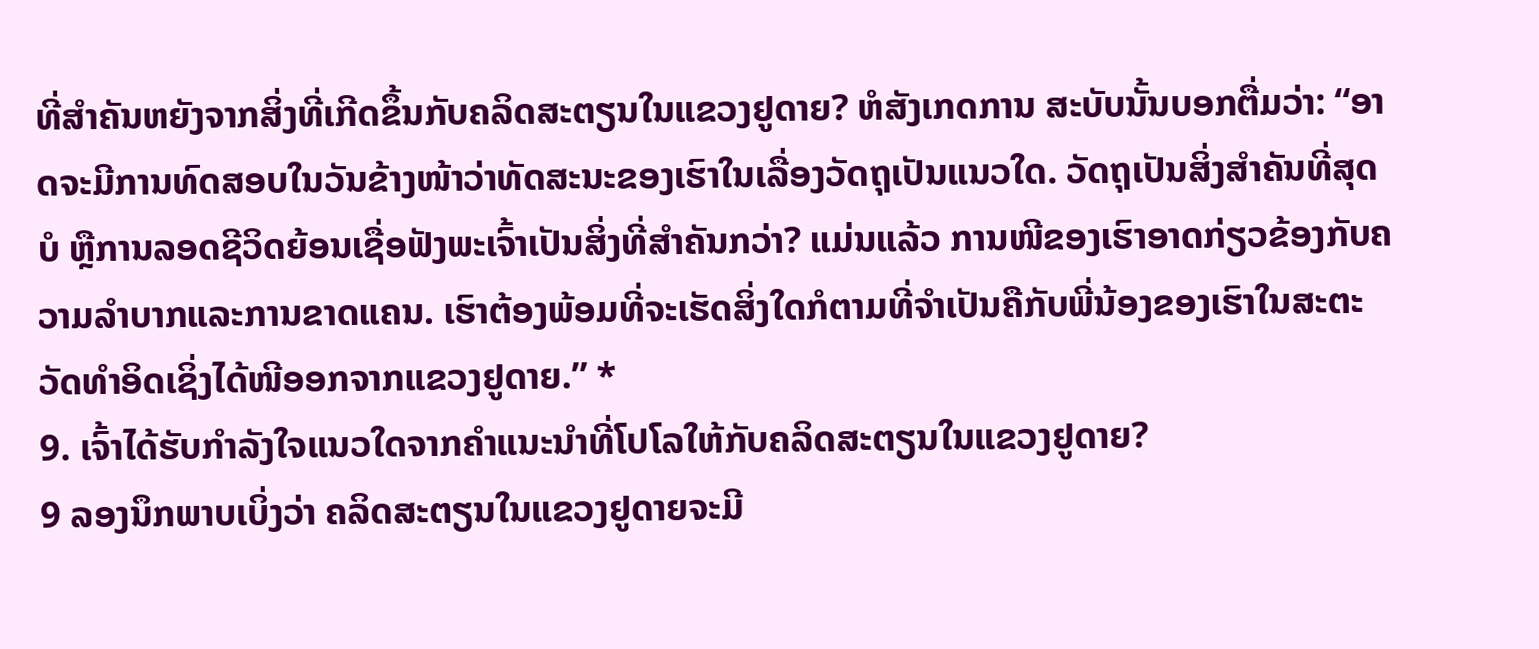ທີ່ສຳຄັນຫຍັງຈາກສິ່ງທີ່ເກີດຂຶ້ນກັບຄລິດສະຕຽນໃນແຂວງຢູດາຍ? ຫໍສັງເກດການ ສະບັບນັ້ນບອກຕື່ມວ່າ: “ອາດຈະມີການທົດສອບໃນວັນຂ້າງໜ້າວ່າທັດສະນະຂອງເຮົາໃນເລື່ອງວັດຖຸເປັນແນວໃດ. ວັດຖຸເປັນສິ່ງສຳຄັນທີ່ສຸດບໍ ຫຼືການລອດຊີວິດຍ້ອນເຊື່ອຟັງພະເຈົ້າເປັນສິ່ງທີ່ສຳຄັນກວ່າ? ແມ່ນແລ້ວ ການໜີຂອງເຮົາອາດກ່ຽວຂ້ອງກັບຄວາມລຳບາກແລະການຂາດແຄນ. ເຮົາຕ້ອງພ້ອມທີ່ຈະເຮັດສິ່ງໃດກໍຕາມທີ່ຈຳເປັນຄືກັບພີ່ນ້ອງຂອງເຮົາໃນສະຕະວັດທຳອິດເຊິ່ງໄດ້ໜີອອກຈາກແຂວງຢູດາຍ.” *
9. ເຈົ້າໄດ້ຮັບກຳລັງໃຈແນວໃດຈາກຄຳແນະນຳທີ່ໂປໂລໃຫ້ກັບຄລິດສະຕຽນໃນແຂວງຢູດາຍ?
9 ລອງນຶກພາບເບິ່ງວ່າ ຄລິດສະຕຽນໃນແຂວງຢູດາຍຈະມີ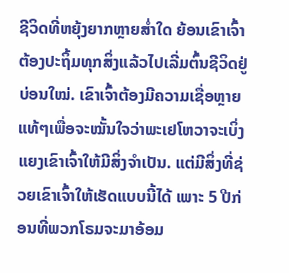ຊີວິດທີ່ຫຍຸ້ງຍາກຫຼາຍສ່ຳໃດ ຍ້ອນເຂົາເຈົ້າຕ້ອງປະຖິ້ມທຸກສິ່ງແລ້ວໄປເລີ່ມຕົ້ນຊີວິດຢູ່ບ່ອນໃໝ່. ເຂົາເຈົ້າຕ້ອງມີຄວາມເຊື່ອຫຼາຍແທ້ໆເພື່ອຈະໝັ້ນໃຈວ່າພະເຢໂຫວາຈະເບິ່ງແຍງເຂົາເຈົ້າໃຫ້ມີສິ່ງຈຳເປັນ. ແຕ່ມີສິ່ງທີ່ຊ່ວຍເຂົາເຈົ້າໃຫ້ເຮັດແບບນີ້ໄດ້ ເພາະ 5 ປີກ່ອນທີ່ພວກໂຣມຈະມາອ້ອມ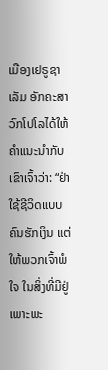ເມືອງເຢຣູຊາເລັມ ອັກຄະສາວົກໂປໂລໄດ້ໃຫ້ຄຳແນະນຳກັບເຂົາເຈົ້າວ່າ: “ຢ່າໃຊ້ຊີວິດແບບຄົນຮັກເງິນ ແຕ່ໃຫ້ພວກເຈົ້າພໍໃຈ ໃນສິ່ງທີ່ມີຢູ່ ເພາະພະ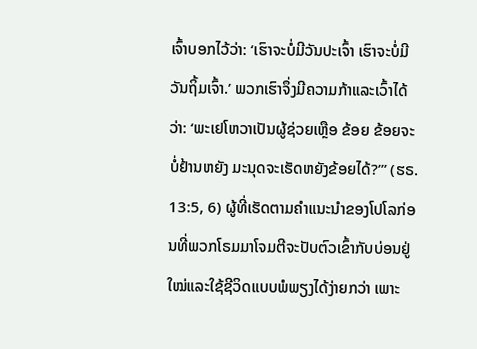ເຈົ້າບອກໄວ້ວ່າ: ‘ເຮົາຈະບໍ່ມີວັນປະເຈົ້າ ເຮົາຈະບໍ່ມີວັນຖິ້ມເຈົ້າ.’ ພວກເຮົາຈຶ່ງມີຄວາມກ້າແລະເວົ້າໄດ້ວ່າ: ‘ພະເຢໂຫວາເປັນຜູ້ຊ່ວຍເຫຼືອ ຂ້ອຍ ຂ້ອຍຈະບໍ່ຢ້ານຫຍັງ ມະນຸດຈະເຮັດຫຍັງຂ້ອຍໄດ້?’” (ຮຣ. 13:5, 6) ຜູ້ທີ່ເຮັດຕາມຄຳແນະນຳຂອງໂປໂລກ່ອນທີ່ພວກໂຣມມາໂຈມຕີຈະປັບຕົວເຂົ້າກັບບ່ອນຢູ່ໃໝ່ແລະໃຊ້ຊີວິດແບບພໍພຽງໄດ້ງ່າຍກວ່າ ເພາະ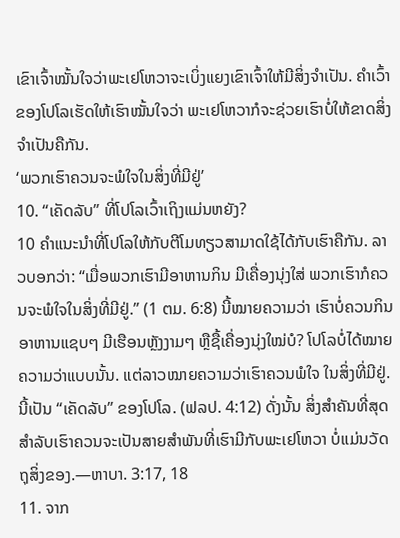ເຂົາເຈົ້າໝັ້ນໃຈວ່າພະເຢໂຫວາຈະເບິ່ງແຍງເຂົາເຈົ້າໃຫ້ມີສິ່ງຈຳເປັນ. ຄຳເວົ້າຂອງໂປໂລເຮັດໃຫ້ເຮົາໝັ້ນໃຈວ່າ ພະເຢໂຫວາກໍຈະຊ່ວຍເຮົາບໍ່ໃຫ້ຂາດສິ່ງຈຳເປັນຄືກັນ.
‘ພວກເຮົາຄວນຈະພໍໃຈໃນສິ່ງທີ່ມີຢູ່’
10. “ເຄັດລັບ” ທີ່ໂປໂລເວົ້າເຖິງແມ່ນຫຍັງ?
10 ຄຳແນະນຳທີ່ໂປໂລໃຫ້ກັບຕີໂມທຽວສາມາດໃຊ້ໄດ້ກັບເຮົາຄືກັນ. ລາວບອກວ່າ: “ເມື່ອພວກເຮົາມີອາຫານກິນ ມີເຄື່ອງນຸ່ງໃສ່ ພວກເຮົາກໍຄວນຈະພໍໃຈໃນສິ່ງທີ່ມີຢູ່.” (1 ຕມ. 6:8) ນີ້ໝາຍຄວາມວ່າ ເຮົາບໍ່ຄວນກິນອາຫານແຊບໆ ມີເຮືອນຫຼັງງາມໆ ຫຼືຊື້ເຄື່ອງນຸ່ງໃໝ່ບໍ? ໂປໂລບໍ່ໄດ້ໝາຍຄວາມວ່າແບບນັ້ນ. ແຕ່ລາວໝາຍຄວາມວ່າເຮົາຄວນພໍໃຈ ໃນສິ່ງທີ່ມີຢູ່. ນີ້ເປັນ “ເຄັດລັບ” ຂອງໂປໂລ. (ຟລປ. 4:12) ດັ່ງນັ້ນ ສິ່ງສຳຄັນທີ່ສຸດສຳລັບເຮົາຄວນຈະເປັນສາຍສຳພັນທີ່ເຮົາມີກັບພະເຢໂຫວາ ບໍ່ແມ່ນວັດຖຸສິ່ງຂອງ.—ຫາບາ. 3:17, 18
11. ຈາກ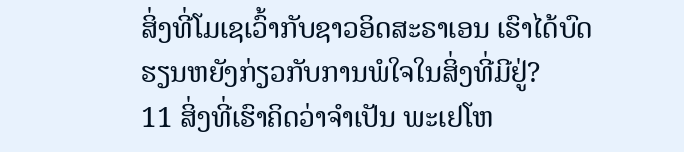ສິ່ງທີ່ໂມເຊເວົ້າກັບຊາວອິດສະຣາເອນ ເຮົາໄດ້ບົດຮຽນຫຍັງກ່ຽວກັບການພໍໃຈໃນສິ່ງທີ່ມີຢູ່?
11 ສິ່ງທີ່ເຮົາຄິດວ່າຈຳເປັນ ພະເຢໂຫ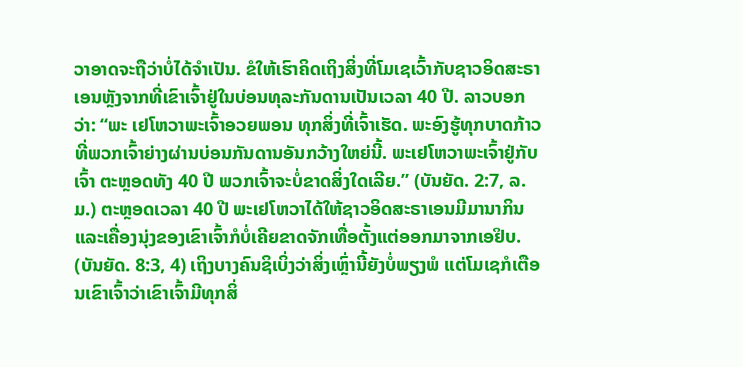ວາອາດຈະຖືວ່າບໍ່ໄດ້ຈຳເປັນ. ຂໍໃຫ້ເຮົາຄິດເຖິງສິ່ງທີ່ໂມເຊເວົ້າກັບຊາວອິດສະຣາເອນຫຼັງຈາກທີ່ເຂົາເຈົ້າຢູ່ໃນບ່ອນທຸລະກັນດານເປັນເວລາ 40 ປີ. ລາວບອກວ່າ: “ພະ ເຢໂຫວາພະເຈົ້າອວຍພອນ ທຸກສິ່ງທີ່ເຈົ້າເຮັດ. ພະອົງຮູ້ທຸກບາດກ້າວທີ່ພວກເຈົ້າຍ່າງຜ່ານບ່ອນກັນດານອັນກວ້າງໃຫຍ່ນີ້. ພະເຢໂຫວາພະເຈົ້າຢູ່ກັບເຈົ້າ ຕະຫຼອດທັງ 40 ປີ ພວກເຈົ້າຈະບໍ່ຂາດສິ່ງໃດເລີຍ.” (ບັນຍັດ. 2:7, ລ.ມ.) ຕະຫຼອດເວລາ 40 ປີ ພະເຢໂຫວາໄດ້ໃຫ້ຊາວອິດສະຣາເອນມີມານາກິນ ແລະເຄື່ອງນຸ່ງຂອງເຂົາເຈົ້າກໍບໍ່ເຄີຍຂາດຈັກເທື່ອຕັ້ງແຕ່ອອກມາຈາກເອຢິບ. (ບັນຍັດ. 8:3, 4) ເຖິງບາງຄົນຊິເບິ່ງວ່າສິ່ງເຫຼົ່ານີ້ຍັງບໍ່ພຽງພໍ ແຕ່ໂມເຊກໍເຕືອນເຂົາເຈົ້າວ່າເຂົາເຈົ້າມີທຸກສິ່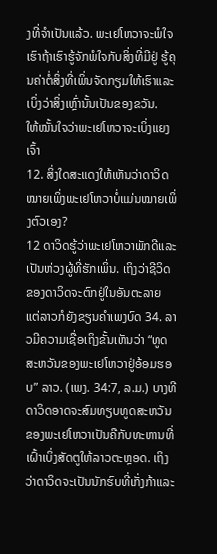ງທີ່ຈຳເປັນແລ້ວ. ພະເຢໂຫວາຈະພໍໃຈເຮົາຖ້າເຮົາຮູ້ຈັກພໍໃຈກັບສິ່ງທີ່ມີຢູ່ ຮູ້ຄຸນຄ່າຕໍ່ສິ່ງທີ່ເພິ່ນຈັດກຽມໃຫ້ເຮົາແລະເບິ່ງວ່າສິ່ງເຫຼົ່ານັ້ນເປັນຂອງຂວັນ.
ໃຫ້ໝັ້ນໃຈວ່າພະເຢໂຫວາຈະເບິ່ງແຍງເຈົ້າ
12. ສິ່ງໃດສະແດງໃຫ້ເຫັນວ່າດາວິດໝາຍເພິ່ງພະເຢໂຫວາບໍ່ແມ່ນໝາຍເພິ່ງຕົວເອງ?
12 ດາວິດຮູ້ວ່າພະເຢໂຫວາພັກດີແລະເປັນຫ່ວງຜູ້ທີ່ຮັກເພິ່ນ. ເຖິງວ່າຊີວິດຂອງດາວິດຈະຕົກຢູ່ໃນອັນຕະລາຍ ແຕ່ລາວກໍຍັງຂຽນຄຳເພງບົດ 34. ລາວມີຄວາມເຊື່ອເຖິງຂັ້ນເຫັນວ່າ “ທູດສະຫວັນຂອງພະເຢໂຫວາຢູ່ອ້ອມຮອບ” ລາວ. (ເພງ. 34:7, ລ.ມ.) ບາງທີດາວິດອາດຈະສົມທຽບທູດສະຫວັນຂອງພະເຢໂຫວາເປັນຄືກັບທະຫານທີ່ເຝົ້າເບິ່ງສັດຕູໃຫ້ລາວຕະຫຼອດ. ເຖິງວ່າດາວິດຈະເປັນນັກຮົບທີ່ເກັ່ງກ້າແລະ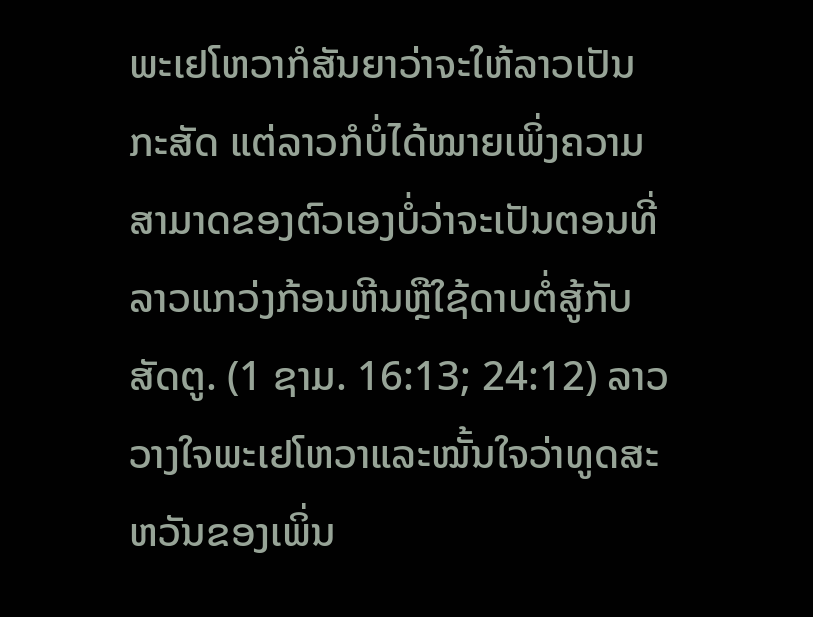ພະເຢໂຫວາກໍສັນຍາວ່າຈະໃຫ້ລາວເປັນກະສັດ ແຕ່ລາວກໍບໍ່ໄດ້ໝາຍເພິ່ງຄວາມສາມາດຂອງຕົວເອງບໍ່ວ່າຈະເປັນຕອນທີ່ລາວແກວ່ງກ້ອນຫີນຫຼືໃຊ້ດາບຕໍ່ສູ້ກັບສັດຕູ. (1 ຊາມ. 16:13; 24:12) ລາວວາງໃຈພະເຢໂຫວາແລະໝັ້ນໃຈວ່າທູດສະຫວັນຂອງເພິ່ນ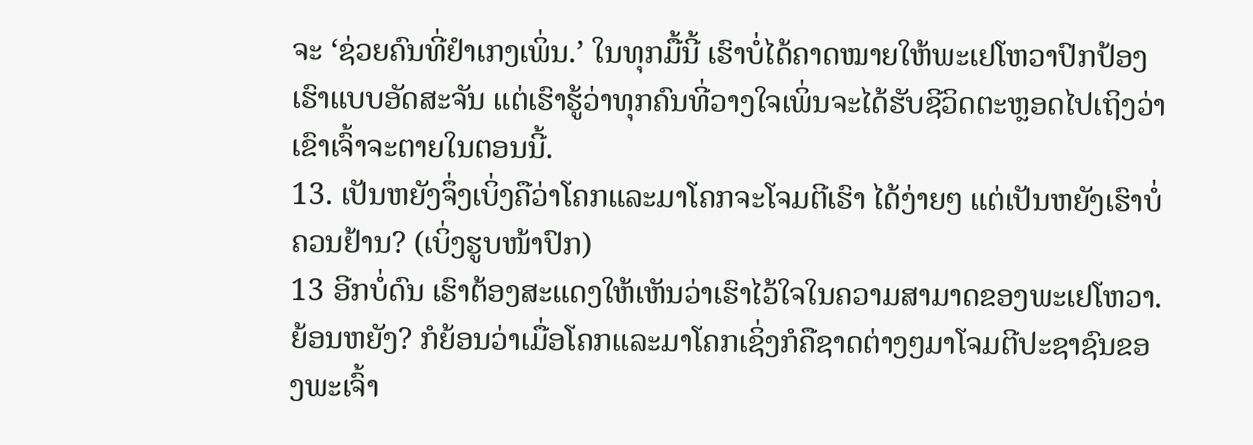ຈະ ‘ຊ່ວຍຄົນທີ່ຢຳເກງເພິ່ນ.’ ໃນທຸກມື້ນີ້ ເຮົາບໍ່ໄດ້ຄາດໝາຍໃຫ້ພະເຢໂຫວາປົກປ້ອງເຮົາແບບອັດສະຈັນ ແຕ່ເຮົາຮູ້ວ່າທຸກຄົນທີ່ວາງໃຈເພິ່ນຈະໄດ້ຮັບຊີວິດຕະຫຼອດໄປເຖິງວ່າເຂົາເຈົ້າຈະຕາຍໃນຕອນນີ້.
13. ເປັນຫຍັງຈຶ່ງເບິ່ງຄືວ່າໂຄກແລະມາໂຄກຈະໂຈມຕີເຮົາ ໄດ້ງ່າຍໆ ແຕ່ເປັນຫຍັງເຮົາບໍ່ຄວນຢ້ານ? (ເບິ່ງຮູບໜ້າປົກ)
13 ອີກບໍ່ດົນ ເຮົາຕ້ອງສະແດງໃຫ້ເຫັນວ່າເຮົາໄວ້ໃຈໃນຄວາມສາມາດຂອງພະເຢໂຫວາ. ຍ້ອນຫຍັງ? ກໍຍ້ອນວ່າເມື່ອໂຄກແລະມາໂຄກເຊິ່ງກໍຄືຊາດຕ່າງໆມາໂຈມຕີປະຊາຊົນຂອງພະເຈົ້າ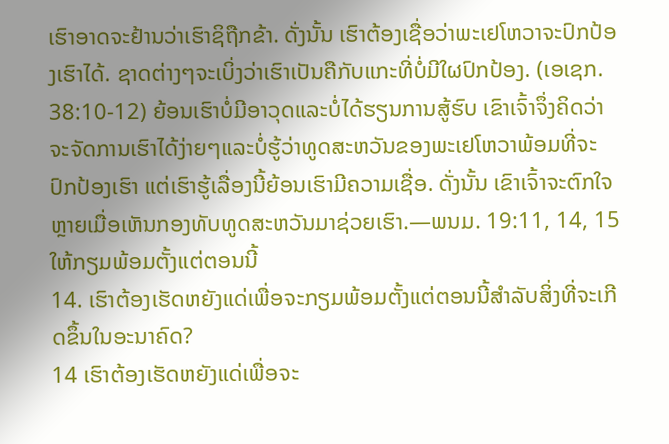ເຮົາອາດຈະຢ້ານວ່າເຮົາຊິຖືກຂ້າ. ດັ່ງນັ້ນ ເຮົາຕ້ອງເຊື່ອວ່າພະເຢໂຫວາຈະປົກປ້ອງເຮົາໄດ້. ຊາດຕ່າງໆຈະເບິ່ງວ່າເຮົາເປັນຄືກັບແກະທີ່ບໍ່ມີໃຜປົກປ້ອງ. (ເອເຊກ. 38:10-12) ຍ້ອນເຮົາບໍ່ມີອາວຸດແລະບໍ່ໄດ້ຮຽນການສູ້ຮົບ ເຂົາເຈົ້າຈຶ່ງຄິດວ່າຈະຈັດການເຮົາໄດ້ງ່າຍໆແລະບໍ່ຮູ້ວ່າທູດສະຫວັນຂອງພະເຢໂຫວາພ້ອມທີ່ຈະປົກປ້ອງເຮົາ ແຕ່ເຮົາຮູ້ເລື່ອງນີ້ຍ້ອນເຮົາມີຄວາມເຊື່ອ. ດັ່ງນັ້ນ ເຂົາເຈົ້າຈະຕົກໃຈຫຼາຍເມື່ອເຫັນກອງທັບທູດສະຫວັນມາຊ່ວຍເຮົາ.—ພນມ. 19:11, 14, 15
ໃຫ້ກຽມພ້ອມຕັ້ງແຕ່ຕອນນີ້
14. ເຮົາຕ້ອງເຮັດຫຍັງແດ່ເພື່ອຈະກຽມພ້ອມຕັ້ງແຕ່ຕອນນີ້ສຳລັບສິ່ງທີ່ຈະເກີດຂຶ້ນໃນອະນາຄົດ?
14 ເຮົາຕ້ອງເຮັດຫຍັງແດ່ເພື່ອຈະ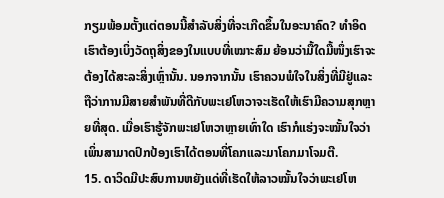ກຽມພ້ອມຕັ້ງແຕ່ຕອນນີ້ສຳລັບສິ່ງທີ່ຈະເກີດຂຶ້ນໃນອະນາຄົດ? ທຳອິດ ເຮົາຕ້ອງເບິ່ງວັດຖຸສິ່ງຂອງໃນແບບທີ່ເໝາະສົມ ຍ້ອນວ່າມື້ໃດມື້ໜຶ່ງເຮົາຈະຕ້ອງໄດ້ສະລະສິ່ງເຫຼົ່ານັ້ນ. ນອກຈາກນັ້ນ ເຮົາຄວນພໍໃຈໃນສິ່ງທີ່ມີຢູ່ແລະຖືວ່າການມີສາຍສຳພັນທີ່ດີກັບພະເຢໂຫວາຈະເຮັດໃຫ້ເຮົາມີຄວາມສຸກຫຼາຍທີ່ສຸດ. ເມື່ອເຮົາຮູ້ຈັກພະເຢໂຫວາຫຼາຍເທົ່າໃດ ເຮົາກໍແຮ່ງຈະໝັ້ນໃຈວ່າເພິ່ນສາມາດປົກປ້ອງເຮົາໄດ້ຕອນທີ່ໂຄກແລະມາໂຄກມາໂຈມຕີ.
15. ດາວິດມີປະສົບການຫຍັງແດ່ທີ່ເຮັດໃຫ້ລາວໝັ້ນໃຈວ່າພະເຢໂຫ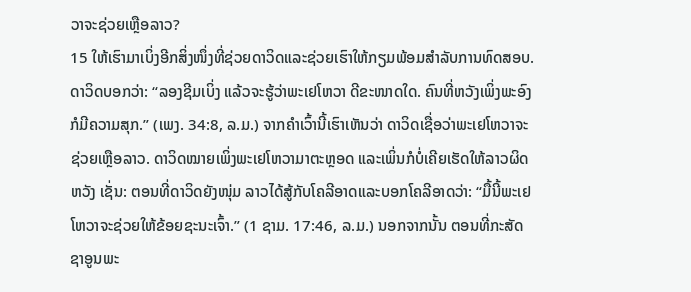ວາຈະຊ່ວຍເຫຼືອລາວ?
15 ໃຫ້ເຮົາມາເບິ່ງອີກສິ່ງໜຶ່ງທີ່ຊ່ວຍດາວິດແລະຊ່ວຍເຮົາໃຫ້ກຽມພ້ອມສຳລັບການທົດສອບ. ດາວິດບອກວ່າ: “ລອງຊີມເບິ່ງ ແລ້ວຈະຮູ້ວ່າພະເຢໂຫວາ ດີຂະໜາດໃດ. ຄົນທີ່ຫວັງເພິ່ງພະອົງກໍມີຄວາມສຸກ.” (ເພງ. 34:8, ລ.ມ.) ຈາກຄຳເວົ້ານີ້ເຮົາເຫັນວ່າ ດາວິດເຊື່ອວ່າພະເຢໂຫວາຈະຊ່ວຍເຫຼືອລາວ. ດາວິດໝາຍເພິ່ງພະເຢໂຫວາມາຕະຫຼອດ ແລະເພິ່ນກໍບໍ່ເຄີຍເຮັດໃຫ້ລາວຜິດຫວັງ ເຊັ່ນ: ຕອນທີ່ດາວິດຍັງໜຸ່ມ ລາວໄດ້ສູ້ກັບໂຄລີອາດແລະບອກໂຄລີອາດວ່າ: “ມື້ນີ້ພະເຢໂຫວາຈະຊ່ວຍໃຫ້ຂ້ອຍຊະນະເຈົ້າ.” (1 ຊາມ. 17:46, ລ.ມ.) ນອກຈາກນັ້ນ ຕອນທີ່ກະສັດຊາອູນພະ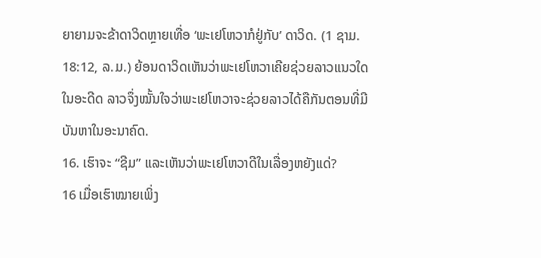ຍາຍາມຈະຂ້າດາວິດຫຼາຍເທື່ອ ‘ພະເຢໂຫວາກໍຢູ່ກັບ’ ດາວິດ. (1 ຊາມ. 18:12, ລ.ມ.) ຍ້ອນດາວິດເຫັນວ່າພະເຢໂຫວາເຄີຍຊ່ວຍລາວແນວໃດໃນອະດີດ ລາວຈຶ່ງໝັ້ນໃຈວ່າພະເຢໂຫວາຈະຊ່ວຍລາວໄດ້ຄືກັນຕອນທີ່ມີບັນຫາໃນອະນາຄົດ.
16. ເຮົາຈະ “ຊີມ” ແລະເຫັນວ່າພະເຢໂຫວາດີໃນເລື່ອງຫຍັງແດ່?
16 ເມື່ອເຮົາໝາຍເພິ່ງ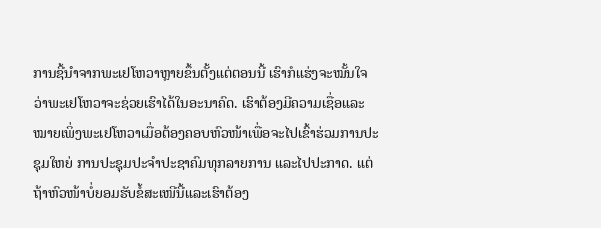ການຊີ້ນຳຈາກພະເຢໂຫວາຫຼາຍຂຶ້ນຕັ້ງແຕ່ຕອນນີ້ ເຮົາກໍແຮ່ງຈະໝັ້ນໃຈວ່າພະເຢໂຫວາຈະຊ່ວຍເຮົາໄດ້ໃນອະນາຄົດ. ເຮົາຕ້ອງມີຄວາມເຊື່ອແລະໝາຍເພິ່ງພະເຢໂຫວາເມື່ອຕ້ອງຄອບຫົວໜ້າເພື່ອຈະໄປເຂົ້າຮ່ວມການປະຊຸມໃຫຍ່ ການປະຊຸມປະຈຳປະຊາຄົມທຸກລາຍການ ແລະໄປປະກາດ. ແຕ່ຖ້າຫົວໜ້າບໍ່ຍອມຮັບຂໍ້ສະເໜີນີ້ແລະເຮົາຕ້ອງ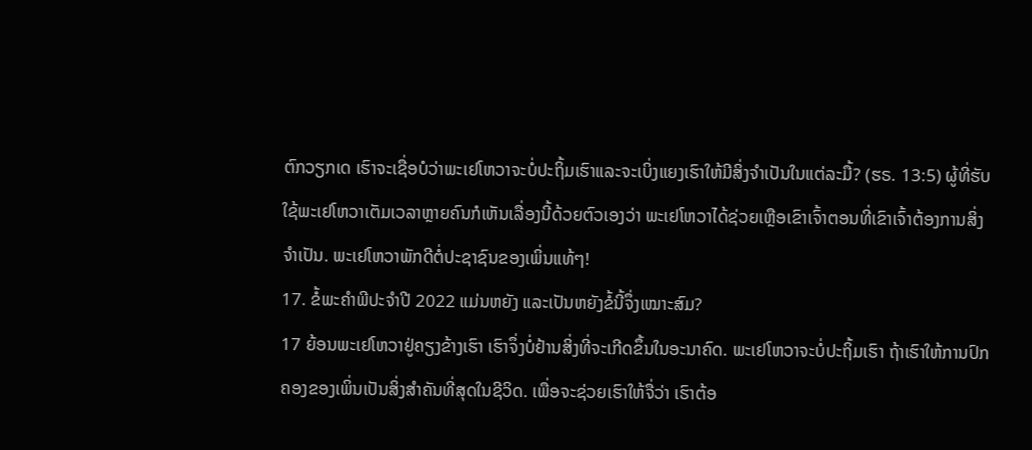ຕົກວຽກເດ ເຮົາຈະເຊື່ອບໍວ່າພະເຢໂຫວາຈະບໍ່ປະຖິ້ມເຮົາແລະຈະເບິ່ງແຍງເຮົາໃຫ້ມີສິ່ງຈຳເປັນໃນແຕ່ລະມື້? (ຮຣ. 13:5) ຜູ້ທີ່ຮັບໃຊ້ພະເຢໂຫວາເຕັມເວລາຫຼາຍຄົນກໍເຫັນເລື່ອງນີ້ດ້ວຍຕົວເອງວ່າ ພະເຢໂຫວາໄດ້ຊ່ວຍເຫຼືອເຂົາເຈົ້າຕອນທີ່ເຂົາເຈົ້າຕ້ອງການສິ່ງຈຳເປັນ. ພະເຢໂຫວາພັກດີຕໍ່ປະຊາຊົນຂອງເພິ່ນແທ້ໆ!
17. ຂໍ້ພະຄຳພີປະຈຳປີ 2022 ແມ່ນຫຍັງ ແລະເປັນຫຍັງຂໍ້ນີ້ຈຶ່ງເໝາະສົມ?
17 ຍ້ອນພະເຢໂຫວາຢູ່ຄຽງຂ້າງເຮົາ ເຮົາຈຶ່ງບໍ່ຢ້ານສິ່ງທີ່ຈະເກີດຂຶ້ນໃນອະນາຄົດ. ພະເຢໂຫວາຈະບໍ່ປະຖິ້ມເຮົາ ຖ້າເຮົາໃຫ້ການປົກຄອງຂອງເພິ່ນເປັນສິ່ງສຳຄັນທີ່ສຸດໃນຊີວິດ. ເພື່ອຈະຊ່ວຍເຮົາໃຫ້ຈື່ວ່າ ເຮົາຕ້ອ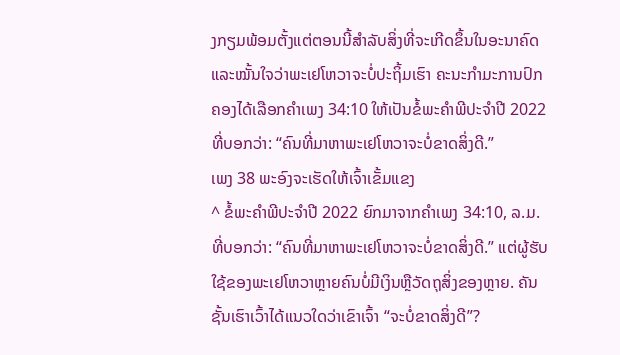ງກຽມພ້ອມຕັ້ງແຕ່ຕອນນີ້ສຳລັບສິ່ງທີ່ຈະເກີດຂຶ້ນໃນອະນາຄົດແລະໝັ້ນໃຈວ່າພະເຢໂຫວາຈະບໍ່ປະຖິ້ມເຮົາ ຄະນະກຳມະການປົກຄອງໄດ້ເລືອກຄຳເພງ 34:10 ໃຫ້ເປັນຂໍ້ພະຄຳພີປະຈຳປີ 2022 ທີ່ບອກວ່າ: “ຄົນທີ່ມາຫາພະເຢໂຫວາຈະບໍ່ຂາດສິ່ງດີ.”
ເພງ 38 ພະອົງຈະເຮັດໃຫ້ເຈົ້າເຂັ້ມແຂງ
^ ຂໍ້ພະຄຳພີປະຈຳປີ 2022 ຍົກມາຈາກຄຳເພງ 34:10, ລ.ມ. ທີ່ບອກວ່າ: “ຄົນທີ່ມາຫາພະເຢໂຫວາຈະບໍ່ຂາດສິ່ງດີ.” ແຕ່ຜູ້ຮັບໃຊ້ຂອງພະເຢໂຫວາຫຼາຍຄົນບໍ່ມີເງິນຫຼືວັດຖຸສິ່ງຂອງຫຼາຍ. ຄັນຊັ້ນເຮົາເວົ້າໄດ້ແນວໃດວ່າເຂົາເຈົ້າ “ຈະບໍ່ຂາດສິ່ງດີ”?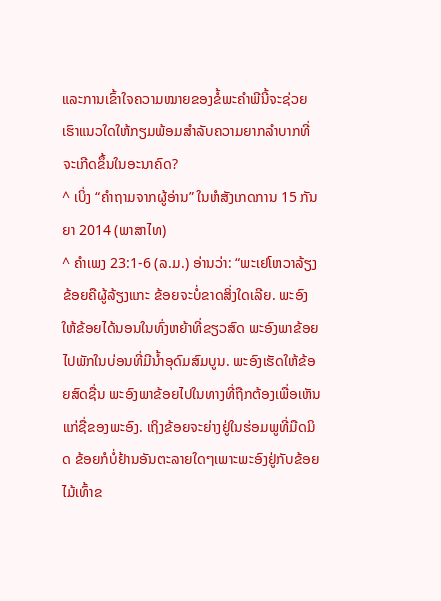ແລະການເຂົ້າໃຈຄວາມໝາຍຂອງຂໍ້ພະຄຳພີນີ້ຈະຊ່ວຍເຮົາແນວໃດໃຫ້ກຽມພ້ອມສຳລັບຄວາມຍາກລຳບາກທີ່ຈະເກີດຂຶ້ນໃນອະນາຄົດ?
^ ເບິ່ງ “ຄຳຖາມຈາກຜູ້ອ່ານ” ໃນຫໍສັງເກດການ 15 ກັນຍາ 2014 (ພາສາໄທ)
^ ຄຳເພງ 23:1-6 (ລ.ມ.) ອ່ານວ່າ: “ພະເຢໂຫວາລ້ຽງຂ້ອຍຄືຜູ້ລ້ຽງແກະ ຂ້ອຍຈະບໍ່ຂາດສິ່ງໃດເລີຍ. ພະອົງໃຫ້ຂ້ອຍໄດ້ນອນໃນທົ່ງຫຍ້າທີ່ຂຽວສົດ ພະອົງພາຂ້ອຍໄປພັກໃນບ່ອນທີ່ມີນ້ຳອຸດົມສົມບູນ. ພະອົງເຮັດໃຫ້ຂ້ອຍສົດຊື່ນ ພະອົງພາຂ້ອຍໄປໃນທາງທີ່ຖືກຕ້ອງເພື່ອເຫັນແກ່ຊື່ຂອງພະອົງ. ເຖິງຂ້ອຍຈະຍ່າງຢູ່ໃນຮ່ອມພູທີ່ມືດມິດ ຂ້ອຍກໍບໍ່ຢ້ານອັນຕະລາຍໃດໆເພາະພະອົງຢູ່ກັບຂ້ອຍ ໄມ້ເທົ້າຂ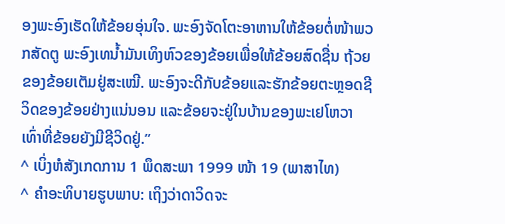ອງພະອົງເຮັດໃຫ້ຂ້ອຍອຸ່ນໃຈ. ພະອົງຈັດໂຕະອາຫານໃຫ້ຂ້ອຍຕໍ່ໜ້າພວກສັດຕູ ພະອົງເທນ້ຳມັນເທິງຫົວຂອງຂ້ອຍເພື່ອໃຫ້ຂ້ອຍສົດຊື່ນ ຖ້ວຍຂອງຂ້ອຍເຕັມຢູ່ສະເໝີ. ພະອົງຈະດີກັບຂ້ອຍແລະຮັກຂ້ອຍຕະຫຼອດຊີວິດຂອງຂ້ອຍຢ່າງແນ່ນອນ ແລະຂ້ອຍຈະຢູ່ໃນບ້ານຂອງພະເຢໂຫວາເທົ່າທີ່ຂ້ອຍຍັງມີຊີວິດຢູ່.”
^ ເບິ່ງຫໍສັງເກດການ 1 ພຶດສະພາ 1999 ໜ້າ 19 (ພາສາໄທ)
^ ຄຳອະທິບາຍຮູບພາບ: ເຖິງວ່າດາວິດຈະ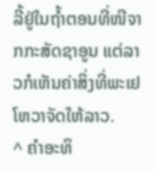ລີ້ຢູ່ໃນຖ້ຳຕອນທີ່ໜີຈາກກະສັດຊາອູນ ແຕ່ລາວກໍເຫັນຄ່າສິ່ງທີ່ພະເຢໂຫວາຈັດໃຫ້ລາວ.
^ ຄຳອະທິ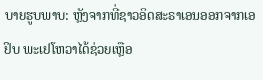ບາຍຮູບພາບ: ຫຼັງຈາກທີ່ຊາວອິດສະຣາເອນອອກຈາກເອຢິບ ພະເຢໂຫວາໄດ້ຊ່ວຍເຫຼືອ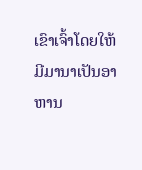ເຂົາເຈົ້າໂດຍໃຫ້ມີມານາເປັນອາຫານ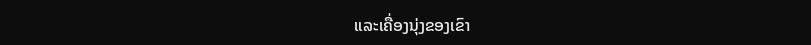ແລະເຄື່ອງນຸ່ງຂອງເຂົາ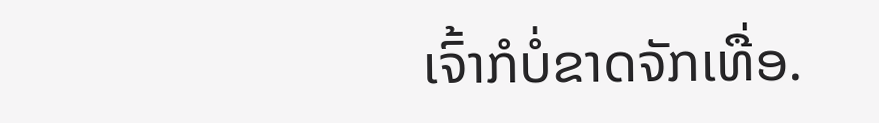ເຈົ້າກໍບໍ່ຂາດຈັກເທື່ອ.